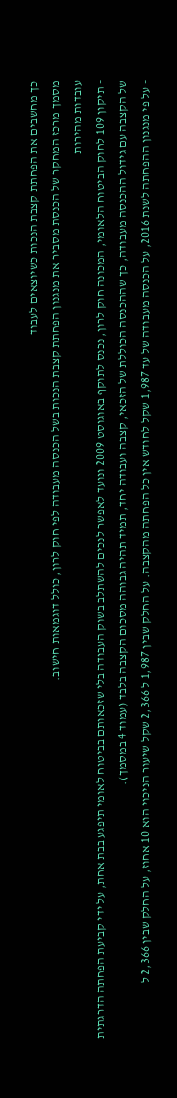כך מחשבים את הפחתת קצבת הנכות כשיוצאים לעבוד
מסמך מרכז המחקר של הכנסת מסביר את מנגנון הפחתת קצבת הנכות בשל הכנסה מעבודה לפי חוק לרון, כולל דוגמאות חישוב.
עובדות מהירות
- תיקון 109 לחוק הביטוח הלאומי, המכונה חוק לרון, נכנס לתוקף באוגוסט 2009 ונועד לאפשר לנכים להשתלב בשוק העבודה בלי שזכאותם בביטוח לאומי תיפגע בבת אחת, על ידי קביעת הפחתה הדרגתית של הקצבה עם גידול ההכנסה מעבודה, כך שההכנסה הכוללת של הזכאי, קצבה ועבודה יחד, תמיד תהיה גבוהה מסכום הקצבה בלבד (עמוד 4 במסמך).
- על פי מנגנון ההפחתה לשנת 2016, על הכנסה מעבודה של עד 1,987 שקל לחודש אין כל הפחתה מהקצבה. על החלק שבין 1,987 ל 2,366 שקל שיעור הניכוי הוא 10 אחוז, על החלק שבין 2,366 ל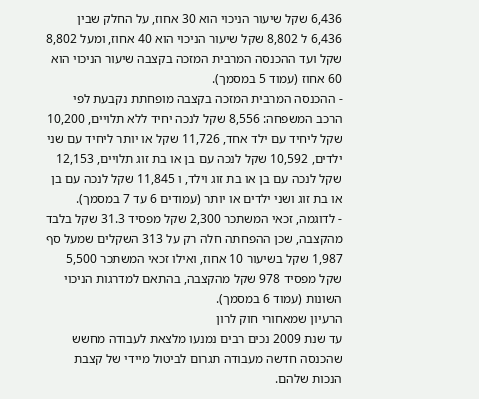6,436 שקל שיעור הניכוי הוא 30 אחוז, על החלק שבין 6,436 ל 8,802 שקל שיעור הניכוי הוא 40 אחוז, ומעל 8,802 שקל ועד ההכנסה המרבית המזכה בקצבה שיעור הניכוי הוא 60 אחוז (עמוד 5 במסמך).
- ההכנסה המרבית המזכה בקצבה מופחתת נקבעת לפי הרכב המשפחה: 8,556 שקל לנכה יחיד ללא תלויים, 10,200 שקל ליחיד עם ילד אחד, 11,726 שקל או יותר ליחיד עם שני ילדים, 10,592 שקל לנכה עם בן או בת זוג תלויים, 12,153 שקל לנכה עם בן או בת זוג וילד, ו 11,845 שקל לנכה עם בן או בת זוג ושני ילדים או יותר (עמודים 6 עד 7 במסמך).
- לדוגמה, זכאי המשתכר 2,300 שקל מפסיד 31.3 שקל בלבד מהקצבה, שכן ההפחתה חלה רק על 313 השקלים שמעל סף 1,987 שקל בשיעור 10 אחוז, ואילו זכאי המשתכר 5,500 שקל מפסיד 978 שקל מהקצבה, בהתאם למדרגות הניכוי השונות (עמוד 6 במסמך).
הרעיון שמאחורי חוק לרון
עד שנת 2009 נכים רבים נמנעו מלצאת לעבודה מחשש שהכנסה חדשה מעבודה תגרום לביטול מיידי של קצבת הנכות שלהם.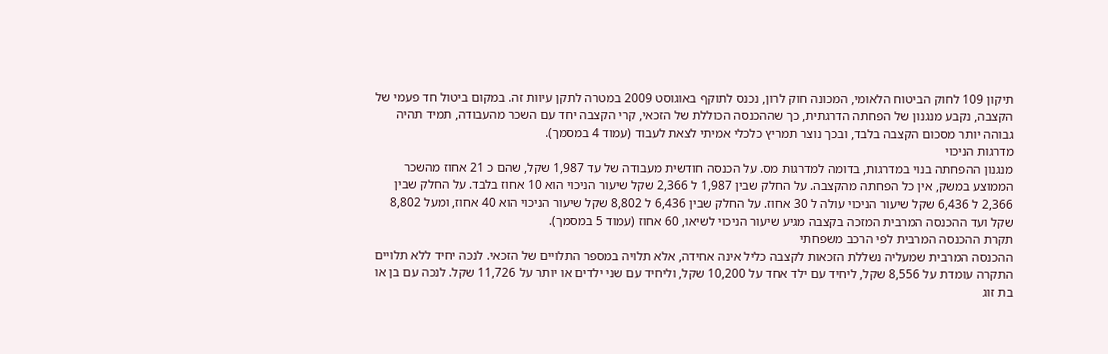תיקון 109 לחוק הביטוח הלאומי, המכונה חוק לרון, נכנס לתוקף באוגוסט 2009 במטרה לתקן עיוות זה. במקום ביטול חד פעמי של הקצבה, נקבע מנגנון של הפחתה הדרגתית, כך שההכנסה הכוללת של הזכאי, קרי הקצבה יחד עם השכר מהעבודה, תמיד תהיה גבוהה יותר מסכום הקצבה בלבד, ובכך נוצר תמריץ כלכלי אמיתי לצאת לעבוד (עמוד 4 במסמך).
מדרגות הניכוי
מנגנון ההפחתה בנוי במדרגות, בדומה למדרגות מס. על הכנסה חודשית מעבודה של עד 1,987 שקל, שהם כ 21 אחוז מהשכר הממוצע במשק, אין כל הפחתה מהקצבה. על החלק שבין 1,987 ל 2,366 שקל שיעור הניכוי הוא 10 אחוז בלבד. על החלק שבין 2,366 ל 6,436 שקל שיעור הניכוי עולה ל 30 אחוז. על החלק שבין 6,436 ל 8,802 שקל שיעור הניכוי הוא 40 אחוז, ומעל 8,802 שקל ועד ההכנסה המרבית המזכה בקצבה מגיע שיעור הניכוי לשיאו, 60 אחוז (עמוד 5 במסמך).
תקרת ההכנסה המרבית לפי הרכב משפחתי
ההכנסה המרבית שמעליה נשללת הזכאות לקצבה כליל אינה אחידה, אלא תלויה במספר התלויים של הזכאי. לנכה יחיד ללא תלויים התקרה עומדת על 8,556 שקל, ליחיד עם ילד אחד על 10,200 שקל, וליחיד עם שני ילדים או יותר על 11,726 שקל. לנכה עם בן או בת זוג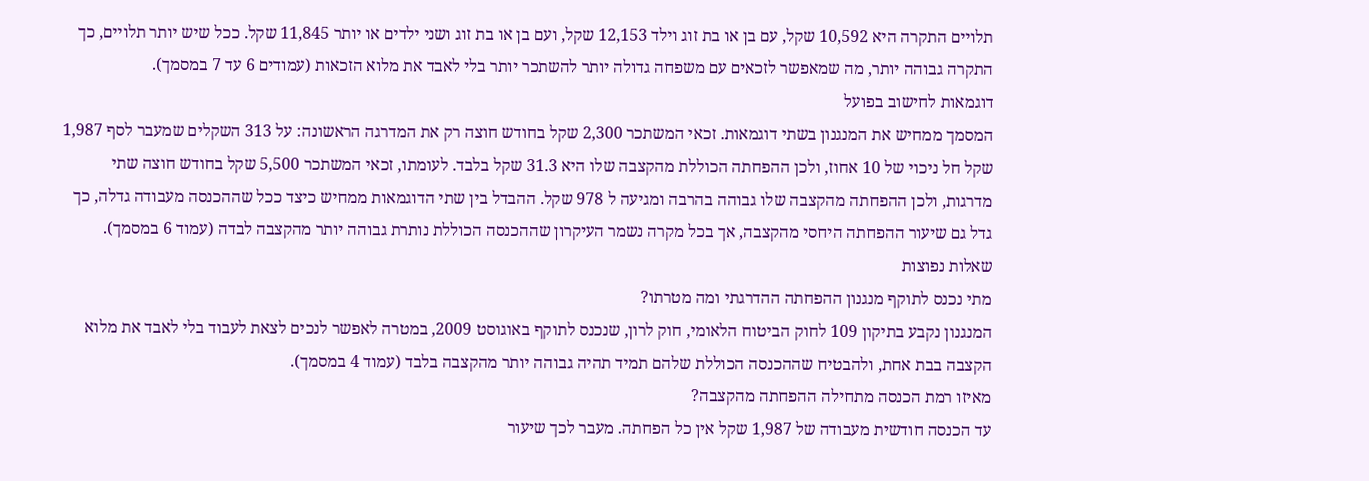תלויים התקרה היא 10,592 שקל, עם בן או בת זוג וילד 12,153 שקל, ועם בן או בת זוג ושני ילדים או יותר 11,845 שקל. ככל שיש יותר תלויים, כך התקרה גבוהה יותר, מה שמאפשר לזכאים עם משפחה גדולה יותר להשתכר יותר בלי לאבד את מלוא הזכאות (עמודים 6 עד 7 במסמך).
דוגמאות לחישוב בפועל
המסמך ממחיש את המנגנון בשתי דוגמאות. זכאי המשתכר 2,300 שקל בחודש חוצה רק את המדרגה הראשונה: על 313 השקלים שמעבר לסף 1,987 שקל חל ניכוי של 10 אחוז, ולכן ההפחתה הכוללת מהקצבה שלו היא 31.3 שקל בלבד. לעומתו, זכאי המשתכר 5,500 שקל בחודש חוצה שתי מדרגות, ולכן ההפחתה מהקצבה שלו גבוהה בהרבה ומגיעה ל 978 שקל. ההבדל בין שתי הדוגמאות ממחיש כיצד ככל שההכנסה מעבודה גדלה, כך גדל גם שיעור ההפחתה היחסי מהקצבה, אך בכל מקרה נשמר העיקרון שההכנסה הכוללת נותרת גבוהה יותר מהקצבה לבדה (עמוד 6 במסמך).
שאלות נפוצות
מתי נכנס לתוקף מנגנון ההפחתה ההדרגתי ומה מטרתו?
המנגנון נקבע בתיקון 109 לחוק הביטוח הלאומי, חוק לרון, שנכנס לתוקף באוגוסט 2009, במטרה לאפשר לנכים לצאת לעבוד בלי לאבד את מלוא הקצבה בבת אחת, ולהבטיח שההכנסה הכוללת שלהם תמיד תהיה גבוהה יותר מהקצבה בלבד (עמוד 4 במסמך).
מאיזו רמת הכנסה מתחילה ההפחתה מהקצבה?
עד הכנסה חודשית מעבודה של 1,987 שקל אין כל הפחתה. מעבר לכך שיעור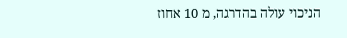הניכוי עולה בהדרגה, מ 10 אחוז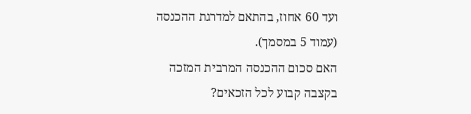ועד 60 אחוז, בהתאם למדרגת ההכנסה (עמוד 5 במסמך).
האם סכום ההכנסה המרבית המזכה בקצבה קבוע לכל הזכאים?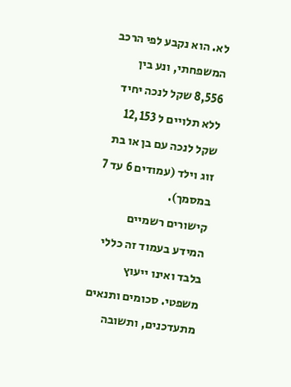לא. הוא נקבע לפי הרכב המשפחתי, ונע בין 8,556 שקל לנכה יחיד ללא תלויים ל 12,153 שקל לנכה עם בן או בת זוג וילד (עמודים 6 עד 7 במסמך).
קישורים רשמיים
המידע בעמוד זה כללי בלבד ואינו ייעוץ משפטי. סכומים ותנאים מתעדכנים, ותשובה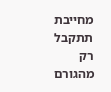מחייבת תתקבל רק מהגורם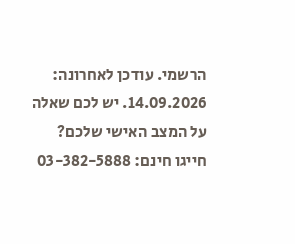הרשמי. עודכן לאחרונה: 14.09.2026. יש לכם שאלה על המצב האישי שלכם? חייגו חינם: 03-382-5888